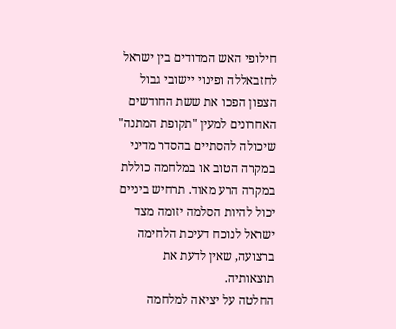חילופי האש המדודים בין ישראל לחזבאללה ופינוי יישובי גבול הצפון הפכו את ששת החודשים האחרונים למעין "תקופת המתנה" שיכולה להסתיים בהסדר מדיני במקרה הטוב או במלחמה כוללת במקרה הרע מאוד. תרחיש ביניים יכול להיות הסלמה יזומה מצד ישראל לנוכח דעיכת הלחימה ברצועה, שאין לדעת את תוצאותיה.
החלטה על יציאה למלחמה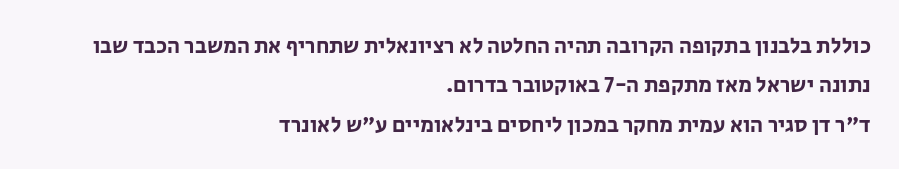כוללת בלבנון בתקופה הקרובה תהיה החלטה לא רציונאלית שתחריף את המשבר הכבד שבו נתונה ישראל מאז מתקפת ה-7 באוקטובר בדרום.
ד"ר דן סגיר הוא עמית מחקר במכון ליחסים בינלאומיים ע"ש לאונרד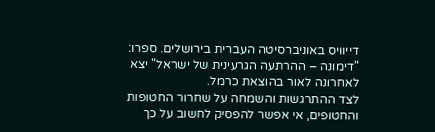דייוויס באוניברסיטה העברית בירושלים. ספרו: "דימונה – ההרתעה הגרעינית של ישראל" יצא לאחרונה לאור בהוצאת כרמל.
לצד ההתרגשות והשמחה על שחרור החטופות והחטופים, אי אפשר להפסיק לחשוב על כך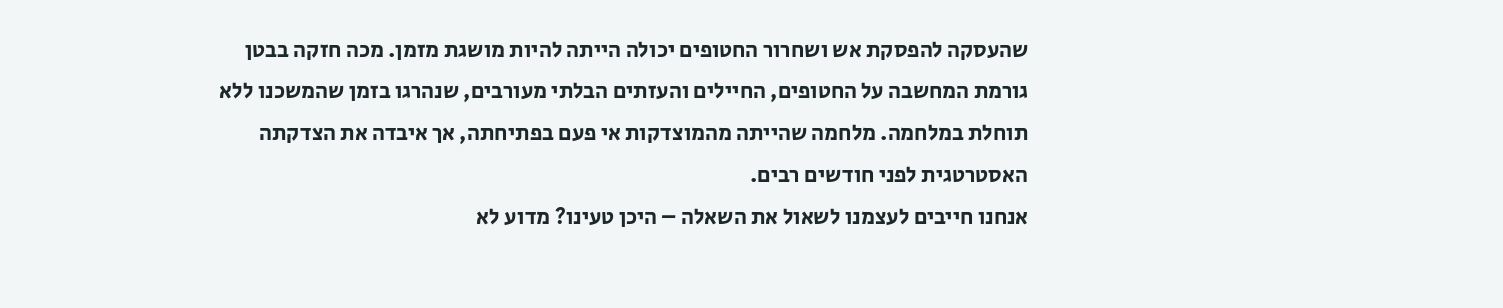שהעסקה להפסקת אש ושחרור החטופים יכולה הייתה להיות מושגת מזמן. מכה חזקה בבטן גורמת המחשבה על החטופים, החיילים והעזתים הבלתי מעורבים, שנהרגו בזמן שהמשכנו ללא תוחלת במלחמה. מלחמה שהייתה מהמוצדקות אי פעם בפתיחתה, אך איבדה את הצדקתה האסטרטגית לפני חודשים רבים.
אנחנו חייבים לעצמנו לשאול את השאלה – היכן טעינו? מדוע לא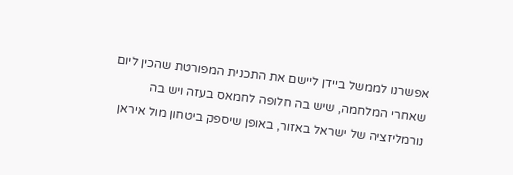אפשרנו לממשל ביידן ליישם את התכנית המפורטת שהכין ליום שאחרי המלחמה, שיש בה חלופה לחמאס בעזה ויש בה נורמליזציה של ישראל באזור, באופן שיספק ביטחון מול איראן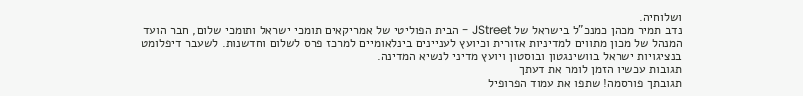ושלוחיה.
נדב תמיר מכהן כמנכ"ל בישראל של JStreet - הבית הפוליטי של אמריקאים תומכי ישראל ותומכי שלום, חבר הועד המנהל של מכון מתווים למדיניות אזורית וכיועץ לעניינים בינלאומיים למרכז פרס לשלום וחדשנות. לשעבר דיפלומט בנציגויות ישראל בוושינגטון ובוסטון ויועץ מדיני לנשיא המדינה.
תגובות עכשיו הזמן לומר את דעתך
תגובתך פורסמה! שתפו את עמוד הפרופיל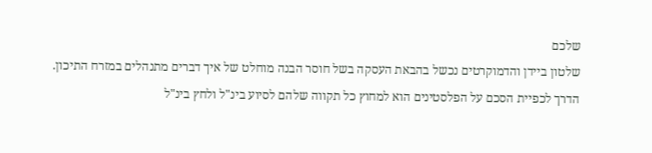שלכם
שלטון ביידן והדמוקרטים נכשל בהבאת העסקה בשל חוסר הבנה מוחלט של איך דברים מתנהלים במזרח התיכון. הדרך לכפיית הסכם על הפלסטינים הוא למחוץ כל תקווה שלהם לסיוע בינ"ל ולחץ בינ"ל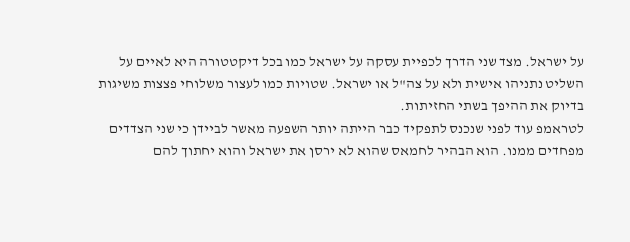על ישראל. מצד שני הדרך לכפיית עסקה על ישראל כמו בכל דיקטטורה היא לאיים על השליט נתניהו אישית ולא על צה"ל או ישראל. שטויות כמו לעצור משלוחי פצצות משיגות בדיוק את ההיפך בשתי החזיתות.
לטראמפ עוד לפני שנכנס לתפקיד כבר הייתה יותר השפעה מאשר לביידן כי שני הצדדים מפחדים ממנו. הוא הבהיר לחמאס שהוא לא ירסן את ישראל והוא יחתוך להם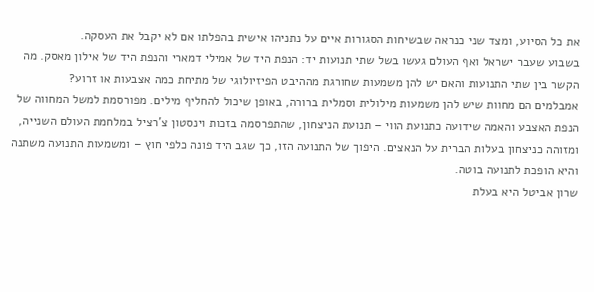את כל הסיוע, ומצד שני כנראה שבשיחות הסגורות איים על נתניהו אישית בהפלתו אם לא יקבל את העסקה.
בשבוע שעבר ישראל ואף העולם געשו בשל שתי תנועות יד: הנפת היד של אמילי דמארי והנפת היד של אילון מאסק. מה הקשר בין שתי התנועות והאם יש להן משמעות שחורגת מההיבט הפיזיולוגי של מתיחת כמה אצבעות או זרוע?
אמבלמים הם מחוות שיש להן משמעות מילולית וסמלית ברורה, באופן שיכול להחליף מילים. מפורסמת למשל המחווה של הנפת האצבע והאמה שידועה כתנועת הווי – תנועת הניצחון, שהתפרסמה בזכות וינסטון צ'רציל במלחמת העולם השנייה, ומזוהה כניצחון בעלות הברית על הנאצים. היפוך של התנועה הזו, כך שגב היד פונה כלפי חוץ – ומשמעות התנועה משתנה והיא הופכת לתנועה בוטה.
שרון אביטל היא בעלת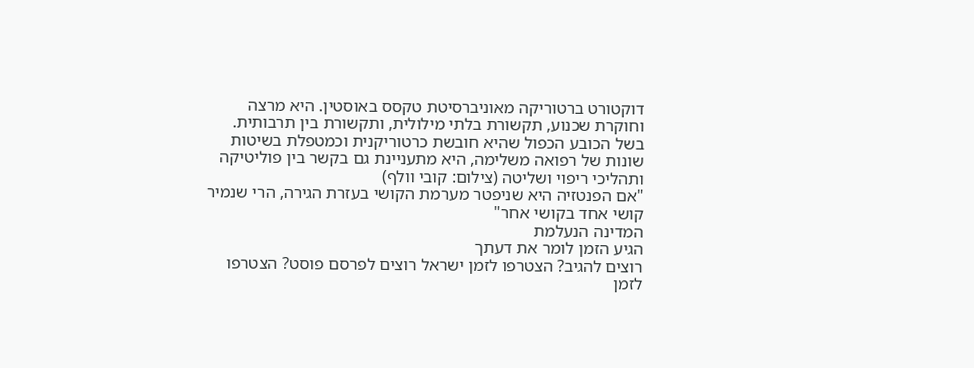דוקטורט ברטוריקה מאוניברסיטת טקסס באוסטין. היא מרצה וחוקרת שכנוע, תקשורת בלתי מילולית, ותקשורת בין תרבותית. בשל הכובע הכפול שהיא חובשת כרטוריקנית וכמטפלת בשיטות שונות של רפואה משלימה, היא מתעניינת גם בקשר בין פוליטיקה ותהליכי ריפוי ושליטה (צילום: קובי וולף)
"אם הפנטזיה היא שניפטר מערמת הקושי בעזרת הגירה, הרי שנמיר קושי אחד בקושי אחר"
המדינה הנעלמת
הגיע הזמן לומר את דעתך
רוצים להגיב? הצטרפו לזמן ישראל רוצים לפרסם פוסט? הצטרפו לזמן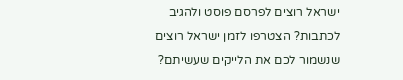ישראל רוצים לפרסם פוסט ולהגיב לכתבות? הצטרפו לזמן ישראל רוצים שנשמור לכם את הלייקים שעשיתם?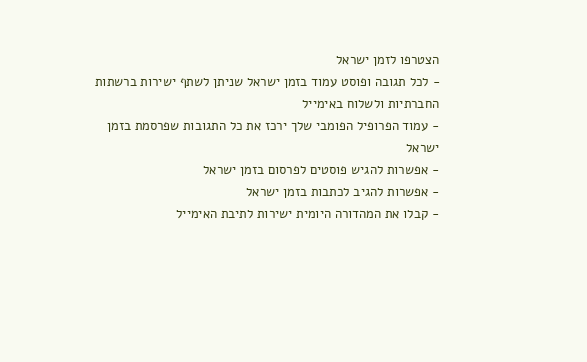הצטרפו לזמן ישראל
- לכל תגובה ופוסט עמוד בזמן ישראל שניתן לשתף ישירות ברשתות החברתיות ולשלוח באימייל
- עמוד הפרופיל הפומבי שלך ירכז את כל התגובות שפרסמת בזמן ישראל
- אפשרות להגיש פוסטים לפרסום בזמן ישראל
- אפשרות להגיב לכתבות בזמן ישראל
- קבלו את המהדורה היומית ישירות לתיבת האימייל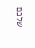שלכם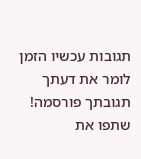תגובות עכשיו הזמן לומר את דעתך
תגובתך פורסמה! שתפו את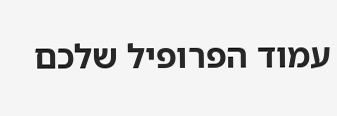עמוד הפרופיל שלכם